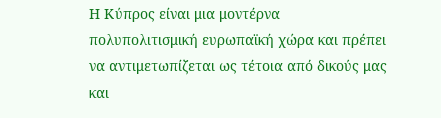Η Κύπρος είναι μια μοντέρνα πολυπολιτισμική ευρωπαϊκή χώρα και πρέπει να αντιμετωπίζεται ως τέτοια από δικούς μας και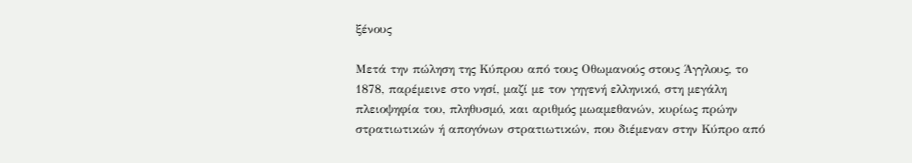ξένους

Μετά την πώληση της Κύπρου από τους Οθωμανούς στους Άγγλους, το 1878, παρέμεινε στο νησί, μαζί με τον γηγενή ελληνικό, στη μεγάλη πλειοψηφία του, πληθυσμό, και αριθμός μωαμεθανών, κυρίως πρώην στρατιωτικών ή απογόνων στρατιωτικών, που διέμεναν στην Κύπρο από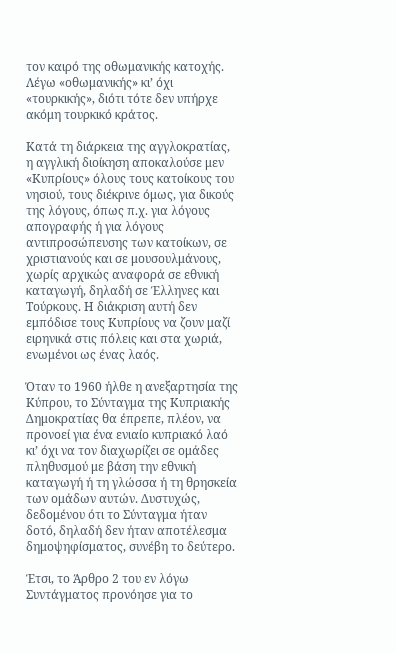τον καιρό της oθωμανικής κατοχής. Λέγω «οθωμανικής» κι’ όχι «τουρκικής», διότι τότε δεν υπήρχε ακόμη τουρκικό κράτος.

Κατά τη διάρκεια της αγγλοκρατίας, η αγγλική διοίκηση αποκαλούσε μεν «Κυπρίους» όλους τους κατοίκους του νησιού, τους διέκρινε όμως, για δικούς της λόγους, όπως π.χ. για λόγους απογραφής ή για λόγους αντιπροσώπευσης των κατοίκων, σε χριστιανούς και σε μουσουλμάνους, χωρίς αρχικώς αναφορά σε εθνική καταγωγή, δηλαδή σε Έλληνες και Τούρκους. Η διάκριση αυτή δεν εμπόδισε τους Κυπρίους να ζουν μαζί ειρηνικά στις πόλεις και στα χωριά, ενωμένοι ως ένας λαός.

Όταν το 1960 ήλθε η ανεξαρτησία της Κύπρου, το Σύνταγμα της Κυπριακής Δημοκρατίας θα έπρεπε, πλέον, να προνοεί για ένα ενιαίο κυπριακό λαό κι’ όχι να τον διαχωρίζει σε ομάδες πληθυσμού με βάση την εθνική καταγωγή ή τη γλώσσα ή τη θρησκεία των ομάδων αυτών. Δυστυχώς, δεδομένου ότι το Σύνταγμα ήταν δοτό, δηλαδή δεν ήταν αποτέλεσμα δημοψηφίσματος, συνέβη το δεύτερο.

Έτσι, το Άρθρο 2 του εν λόγω Συντάγματος προνόησε για το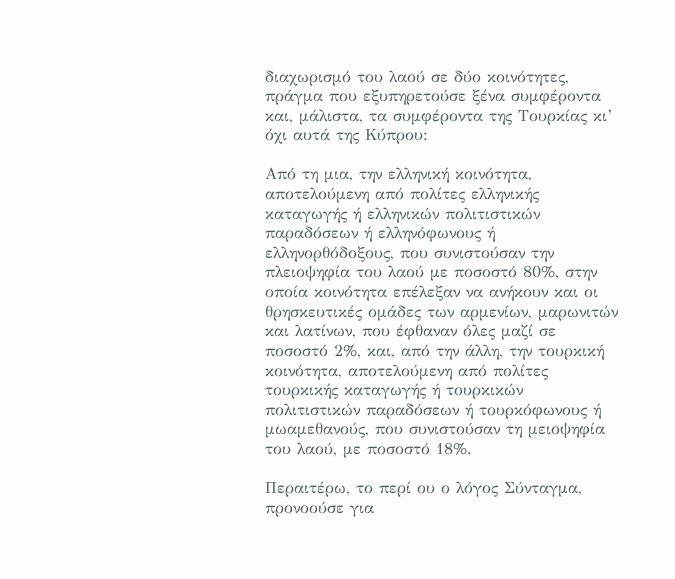διαχωρισμό του λαού σε δύο κοινότητες, πράγμα που εξυπηρετούσε ξένα συμφέροντα και, μάλιστα, τα συμφέροντα της Τουρκίας κι’ όχι αυτά της Κύπρου:

Από τη μια, την ελληνική κοινότητα, αποτελούμενη από πολίτες ελληνικής καταγωγής ή ελληνικών πολιτιστικών παραδόσεων ή ελληνόφωνους ή ελληνορθόδοξους, που συνιστούσαν την πλειοψηφία του λαού με ποσοστό 80%, στην οποία κοινότητα επέλεξαν να ανήκουν και οι θρησκευτικές ομάδες των αρμενίων, μαρωνιτών και λατίνων, που έφθαναν όλες μαζί σε ποσοστό 2%, και, από την άλλη, την τουρκική κοινότητα, αποτελούμενη από πολίτες τουρκικής καταγωγής ή τουρκικών πολιτιστικών παραδόσεων ή τουρκόφωνους ή μωαμεθανούς, που συνιστούσαν τη μειοψηφία του λαού, με ποσοστό 18%.

Περαιτέρω, το περί ου ο λόγος Σύνταγμα, προνοούσε για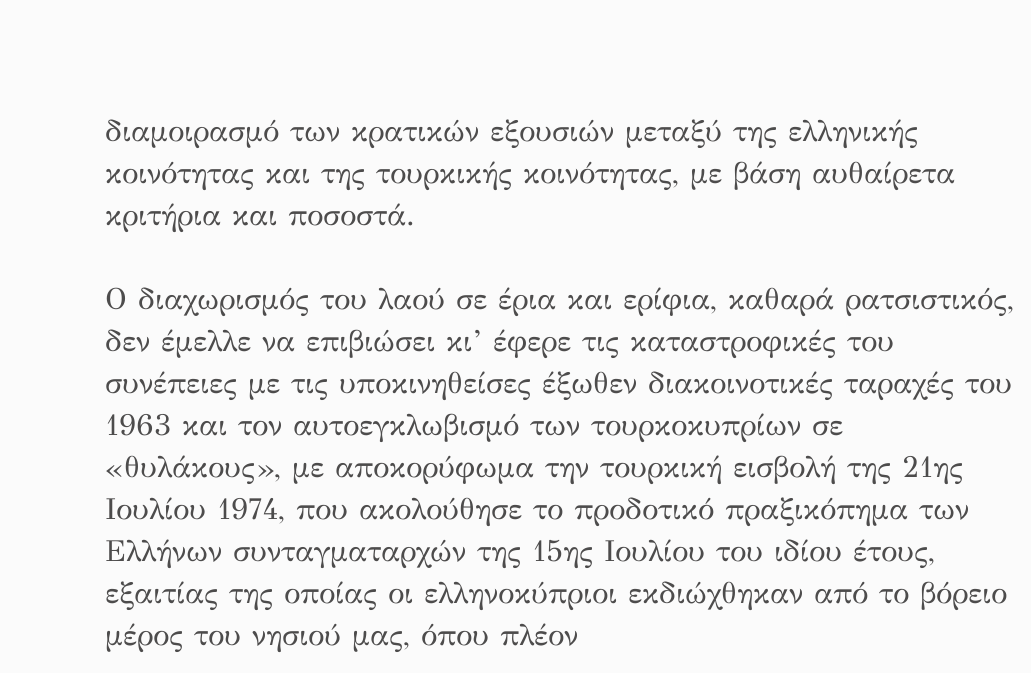διαμοιρασμό των κρατικών εξουσιών μεταξύ της ελληνικής κοινότητας και της τουρκικής κοινότητας, με βάση αυθαίρετα κριτήρια και ποσοστά.

Ο διαχωρισμός του λαού σε έρια και ερίφια, καθαρά ρατσιστικός, δεν έμελλε να επιβιώσει κι’ έφερε τις καταστροφικές του συνέπειες με τις υποκινηθείσες έξωθεν διακοινοτικές ταραχές του 1963 και τον αυτοεγκλωβισμό των τουρκοκυπρίων σε «θυλάκους», με αποκορύφωμα την τουρκική εισβολή της 21ης Ιουλίου 1974, που ακολούθησε το προδοτικό πραξικόπημα των Ελλήνων συνταγματαρχών της 15ης Ιουλίου του ιδίου έτους, εξαιτίας της οποίας οι ελληνοκύπριοι εκδιώχθηκαν από το βόρειο μέρος του νησιού μας, όπου πλέον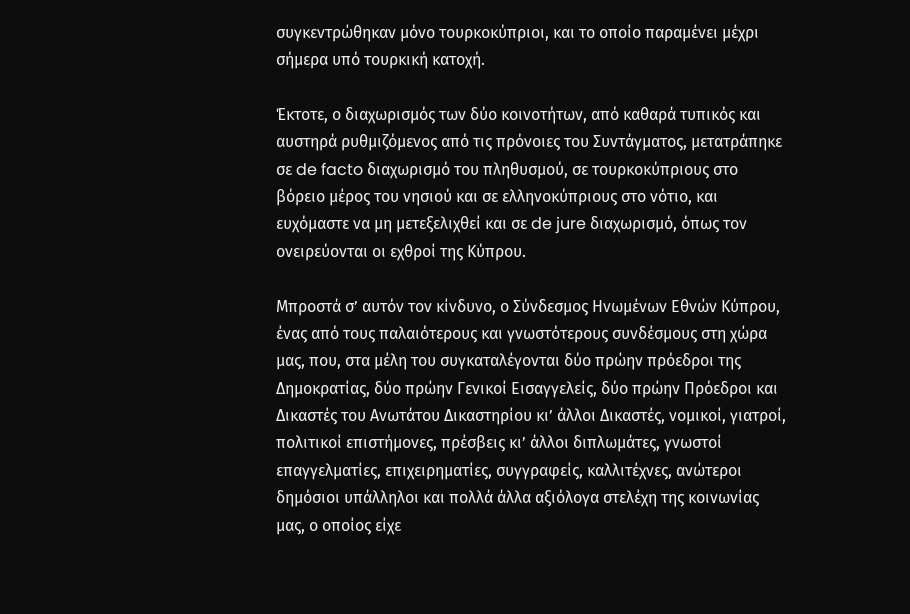συγκεντρώθηκαν μόνο τουρκοκύπριοι, και το οποίο παραμένει μέχρι σήμερα υπό τουρκική κατοχή.

Έκτοτε, ο διαχωρισμός των δύο κοινοτήτων, από καθαρά τυπικός και αυστηρά ρυθμιζόμενος από τις πρόνοιες του Συντάγματος, μετατράπηκε σε de facto διαχωρισμό του πληθυσμού, σε τουρκοκύπριους στο βόρειο μέρος του νησιού και σε ελληνοκύπριους στο νότιο, και ευχόμαστε να μη μετεξελιχθεί και σε de jure διαχωρισμό, όπως τον ονειρεύονται οι εχθροί της Κύπρου.

Μπροστά σ’ αυτόν τον κίνδυνο, ο Σύνδεσμος Ηνωμένων Εθνών Κύπρου, ένας από τους παλαιότερους και γνωστότερους συνδέσμους στη χώρα μας, που, στα μέλη του συγκαταλέγονται δύο πρώην πρόεδροι της Δημοκρατίας, δύο πρώην Γενικοί Εισαγγελείς, δύο πρώην Πρόεδροι και Δικαστές του Ανωτάτου Δικαστηρίου κι’ άλλοι Δικαστές, νομικοί, γιατροί, πολιτικοί επιστήμονες, πρέσβεις κι’ άλλοι διπλωμάτες, γνωστοί επαγγελματίες, επιχειρηματίες, συγγραφείς, καλλιτέχνες, ανώτεροι δημόσιοι υπάλληλοι και πολλά άλλα αξιόλογα στελέχη της κοινωνίας μας, ο οποίος είχε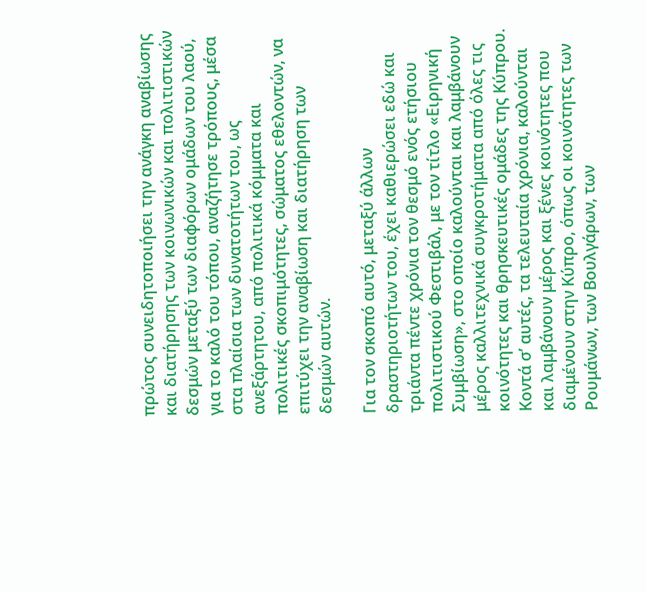πρώτος συνειδητοποιήσει την ανάγκη αναβίωσης και διατήρησης των κοινωνικών και πολιτιστικών δεσμών μεταξύ των διαφόρων ομάδων του λαού, για το καλό του τόπου, αναζήτησε τρόπους, μέσα στα πλαίσια των δυνατοτήτων του, ως ανεξάρτητου, από πολιτικά κόμματα και πολιτικές σκοπιμότητες, σώματος εθελοντών, να επιτύχει την αναβίωση και διατήρηση των δεσμών αυτών.

Για τον σκοπό αυτό, μεταξύ άλλων δραστηριοτήτων του, έχει καθιερώσει εδώ και τριάντα πέντε χρόνια τον θεσμό ενός ετήσιου πολιτιστικού Φεστιβάλ, με τον τίτλο «Ειρηνική Συμβίωση», στο οποίο καλούνται και λαμβάνουν μέρος καλλιτεχνικά συγκροτήματα από όλες τις κοινότητες και θρησκευτικές ομάδες της Κύπρου. Κοντά σ’ αυτές, τα τελευταία χρόνια, καλούνται και λαμβάνουν μέρος και ξένες κοινότητες που διαμένουν στην Κύπρο, όπως οι κοινότητες των Ρουμάνων, των Βουλγάρων, των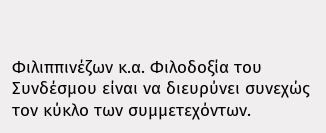Φιλιππινέζων κ.α. Φιλοδοξία του Συνδέσμου είναι να διευρύνει συνεχώς τον κύκλο των συμμετεχόντων.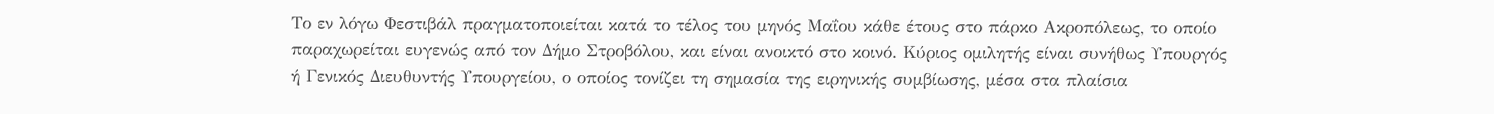Το εν λόγω Φεστιβάλ πραγματοποιείται κατά το τέλος του μηνός Μαΐου κάθε έτους στο πάρκο Ακροπόλεως, το οποίο παραχωρείται ευγενώς από τον Δήμο Στροβόλου, και είναι ανοικτό στο κοινό. Κύριος ομιλητής είναι συνήθως Υπουργός ή Γενικός Διευθυντής Υπουργείου, ο οποίος τονίζει τη σημασία της ειρηνικής συμβίωσης, μέσα στα πλαίσια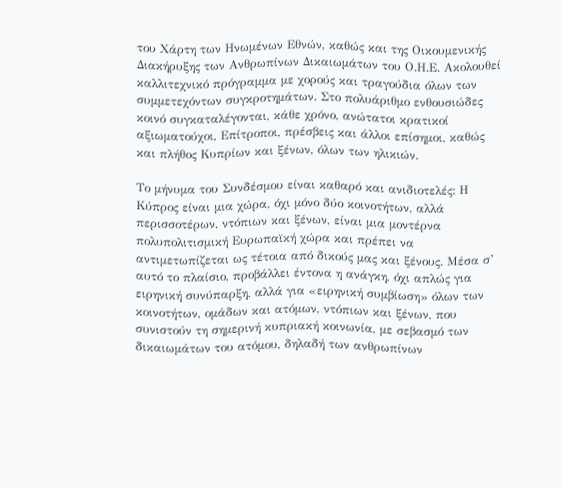του Χάρτη των Ηνωμένων Εθνών, καθώς και της Οικουμενικής Διακήρυξης των Ανθρωπίνων Δικαιωμάτων του Ο.Η.Ε. Ακολουθεί καλλιτεχνικό πρόγραμμα με χορούς και τραγούδια όλων των συμμετεχόντων συγκροτημάτων. Στο πολυάριθμο ενθουσιώδες κοινό συγκαταλέγονται, κάθε χρόνο, ανώτατοι κρατικοί αξιωματούχοι, Επίτροποι, πρέσβεις και άλλοι επίσημοι, καθώς και πλήθος Κυπρίων και ξένων, όλων των ηλικιών.

Το μήνυμα του Συνδέσμου είναι καθαρό και ανιδιοτελές: Η Κύπρος είναι μια χώρα, όχι μόνο δύο κοινοτήτων, αλλά περισσοτέρων, ντόπιων και ξένων, είναι μια μοντέρνα πολυπολιτισμική Ευρωπαϊκή χώρα και πρέπει να αντιμετωπίζεται ως τέτοια από δικούς μας και ξένους. Μέσα σ’ αυτό το πλαίσιο, προβάλλει έντονα η ανάγκη, όχι απλώς για ειρηνική συνύπαρξη, αλλά για «ειρηνική συμβίωση» όλων των κοινοτήτων, ομάδων και ατόμων, ντόπιων και ξένων, που συνιστούν τη σημερινή κυπριακή κοινωνία, με σεβασμό των δικαιωμάτων του ατόμου, δηλαδή των ανθρωπίνων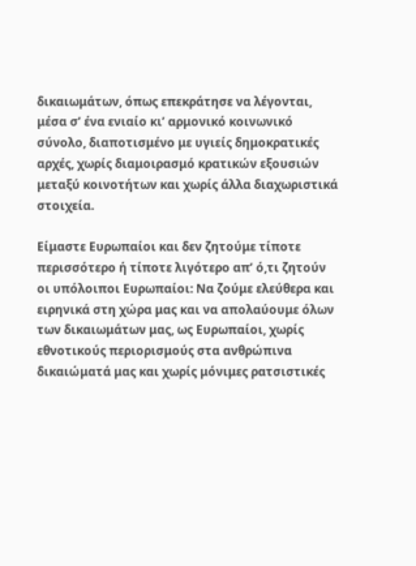δικαιωμάτων, όπως επεκράτησε να λέγονται, μέσα σ’ ένα ενιαίο κι’ αρμονικό κοινωνικό σύνολο, διαποτισμένο με υγιείς δημοκρατικές αρχές, χωρίς διαμοιρασμό κρατικών εξουσιών μεταξύ κοινοτήτων και χωρίς άλλα διαχωριστικά στοιχεία.

Είμαστε Ευρωπαίοι και δεν ζητούμε τίποτε περισσότερο ή τίποτε λιγότερο απ’ ό,τι ζητούν οι υπόλοιποι Ευρωπαίοι: Να ζούμε ελεύθερα και ειρηνικά στη χώρα μας και να απολαύουμε όλων των δικαιωμάτων μας, ως Ευρωπαίοι, χωρίς εθνοτικούς περιορισμούς στα ανθρώπινα δικαιώματά μας και χωρίς μόνιμες ρατσιστικές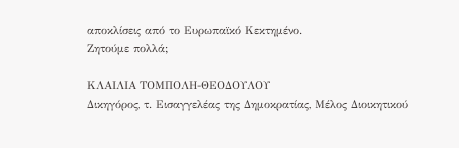αποκλίσεις από το Ευρωπαϊκό Κεκτημένο.
Ζητούμε πολλά;

ΚΛΑΙΛΙΑ ΤΟΜΠΟΛΗ-ΘΕΟΔΟΥΛΟΥ
Δικηγόρος, τ. Εισαγγελέας της Δημοκρατίας, Μέλος Διοικητικού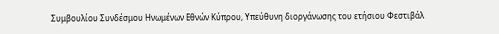Συμβουλίου Συνδέσμου Ηνωμένων Εθνών Κύπρου, Υπεύθυνη διοργάνωσης του ετήσιου Φεστιβάλ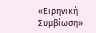«Ειρηνική Συμβίωση»